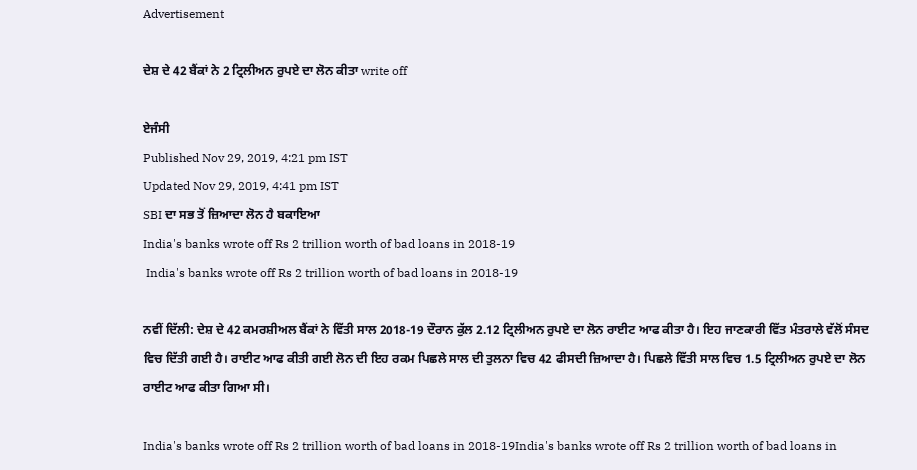Advertisement

ਦੇਸ਼ ਦੇ 42 ਬੈਂਕਾਂ ਨੇ 2 ਟ੍ਰਿਲੀਅਨ ਰੁਪਏ ਦਾ ਲੋਨ ਕੀਤਾ write off

ਏਜੰਸੀ
Published Nov 29, 2019, 4:21 pm IST
Updated Nov 29, 2019, 4:41 pm IST
SBI ਦਾ ਸਭ ਤੋਂ ਜ਼ਿਆਦਾ ਲੋਨ ਹੈ ਬਕਾਇਆ
India's banks wrote off Rs 2 trillion worth of bad loans in 2018-19
 India's banks wrote off Rs 2 trillion worth of bad loans in 2018-19

ਨਵੀਂ ਦਿੱਲੀ: ਦੇਸ਼ ਦੇ 42 ਕਮਰਸ਼ੀਅਲ ਬੈਂਕਾਂ ਨੇ ਵਿੱਤੀ ਸਾਲ 2018-19 ਦੌਰਾਨ ਕੁੱਲ 2.12 ਟ੍ਰਿਲੀਅਨ ਰੁਪਏ ਦਾ ਲੋਨ ਰਾਈਟ ਆਫ ਕੀਤਾ ਹੈ। ਇਹ ਜਾਣਕਾਰੀ ਵਿੱਤ ਮੰਤਰਾਲੇ ਵੱਲੋਂ ਸੰਸਦ ਵਿਚ ਦਿੱਤੀ ਗਈ ਹੈ। ਰਾਈਟ ਆਫ ਕੀਤੀ ਗਈ ਲੋਨ ਦੀ ਇਹ ਰਕਮ ਪਿਛਲੇ ਸਾਲ ਦੀ ਤੁਲਨਾ ਵਿਚ 42 ਫੀਸਦੀ ਜ਼ਿਆਦਾ ਹੈ। ਪਿਛਲੇ ਵਿੱਤੀ ਸਾਲ ਵਿਚ 1.5 ਟ੍ਰਿਲੀਅਨ ਰੁਪਏ ਦਾ ਲੋਨ ਰਾਈਟ ਆਫ ਕੀਤਾ ਗਿਆ ਸੀ।

India's banks wrote off Rs 2 trillion worth of bad loans in 2018-19India's banks wrote off Rs 2 trillion worth of bad loans in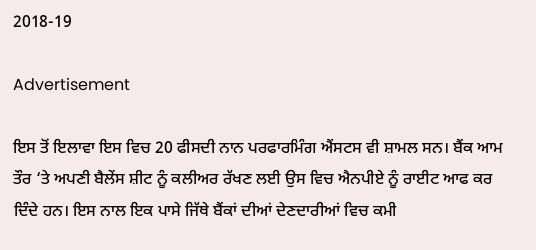2018-19

Advertisement

ਇਸ ਤੋਂ ਇਲਾਵਾ ਇਸ ਵਿਚ 20 ਫੀਸਦੀ ਨਾਨ ਪਰਫਾਰਮਿੰਗ ਐਂਸਟਸ ਵੀ ਸ਼ਾਮਲ ਸਨ। ਬੈਂਕ ਆਮ ਤੌਰ ‘ਤੇ ਅਪਣੀ ਬੈਲੇਂਸ ਸ਼ੀਟ ਨੂੰ ਕਲੀਅਰ ਰੱਖਣ ਲਈ ਉਸ ਵਿਚ ਐਨਪੀਏ ਨੂੰ ਰਾਈਟ ਆਫ ਕਰ ਦਿੰਦੇ ਹਨ। ਇਸ ਨਾਲ ਇਕ ਪਾਸੇ ਜਿੱਥੇ ਬੈਂਕਾਂ ਦੀਆਂ ਦੇਣਦਾਰੀਆਂ ਵਿਚ ਕਮੀ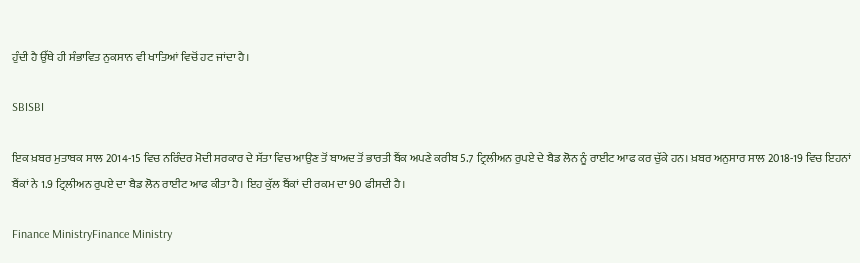ਹੁੰਦੀ ਹੈ ਉੱਥੇ ਹੀ ਸੰਭਾਵਿਤ ਨੁਕਸਾਨ ਵੀ ਖਾਤਿਆਂ ਵਿਚੋਂ ਹਟ ਜਾਂਦਾ ਹੈ।

SBISBI

ਇਕ ਖ਼ਬਰ ਮੁਤਾਬਕ ਸਾਲ 2014-15 ਵਿਚ ਨਰਿੰਦਰ ਮੋਦੀ ਸਰਕਾਰ ਦੇ ਸੱਤਾ ਵਿਚ ਆਉਣ ਤੋਂ ਬਾਅਦ ਤੋਂ ਭਾਰਤੀ ਬੈਂਕ ਅਪਣੇ ਕਰੀਬ 5.7 ਟ੍ਰਿਲੀਅਨ ਰੁਪਏ ਦੇ ਬੈਡ ਲੋਨ ਨੂੰ ਰਾਈਟ ਆਫ ਕਰ ਚੁੱਕੇ ਹਨ। ਖ਼ਬਰ ਅਨੁਸਾਰ ਸਾਲ 2018-19 ਵਿਚ ਇਹਨਾਂ ਬੈਂਕਾਂ ਨੇ 1.9 ਟ੍ਰਿਲੀਅਨ ਰੁਪਏ ਦਾ ਬੈਡ ਲੋਨ ਰਾਈਟ ਆਫ ਕੀਤਾ ਹੈ। ਇਹ ਕੁੱਲ ਬੈਂਕਾਂ ਦੀ ਰਕਮ ਦਾ 90 ਫੀਸਦੀ ਹੈ।

Finance MinistryFinance Ministry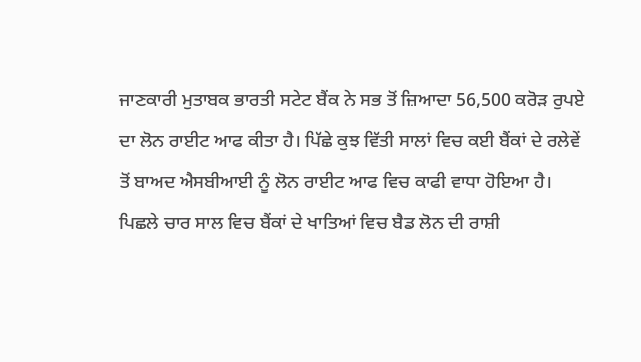ਜਾਣਕਾਰੀ ਮੁਤਾਬਕ ਭਾਰਤੀ ਸਟੇਟ ਬੈਂਕ ਨੇ ਸਭ ਤੋਂ ਜ਼ਿਆਦਾ 56,500 ਕਰੋੜ ਰੁਪਏ ਦਾ ਲੋਨ ਰਾਈਟ ਆਫ ਕੀਤਾ ਹੈ। ਪਿੱਛੇ ਕੁਝ ਵਿੱਤੀ ਸਾਲਾਂ ਵਿਚ ਕਈ ਬੈਂਕਾਂ ਦੇ ਰਲੇਵੇਂ ਤੋਂ ਬਾਅਦ ਐਸਬੀਆਈ ਨੂੰ ਲੋਨ ਰਾਈਟ ਆਫ ਵਿਚ ਕਾਫੀ ਵਾਧਾ ਹੋਇਆ ਹੈ। ਪਿਛਲੇ ਚਾਰ ਸਾਲ ਵਿਚ ਬੈਂਕਾਂ ਦੇ ਖਾਤਿਆਂ ਵਿਚ ਬੈਡ ਲੋਨ ਦੀ ਰਾਸ਼ੀ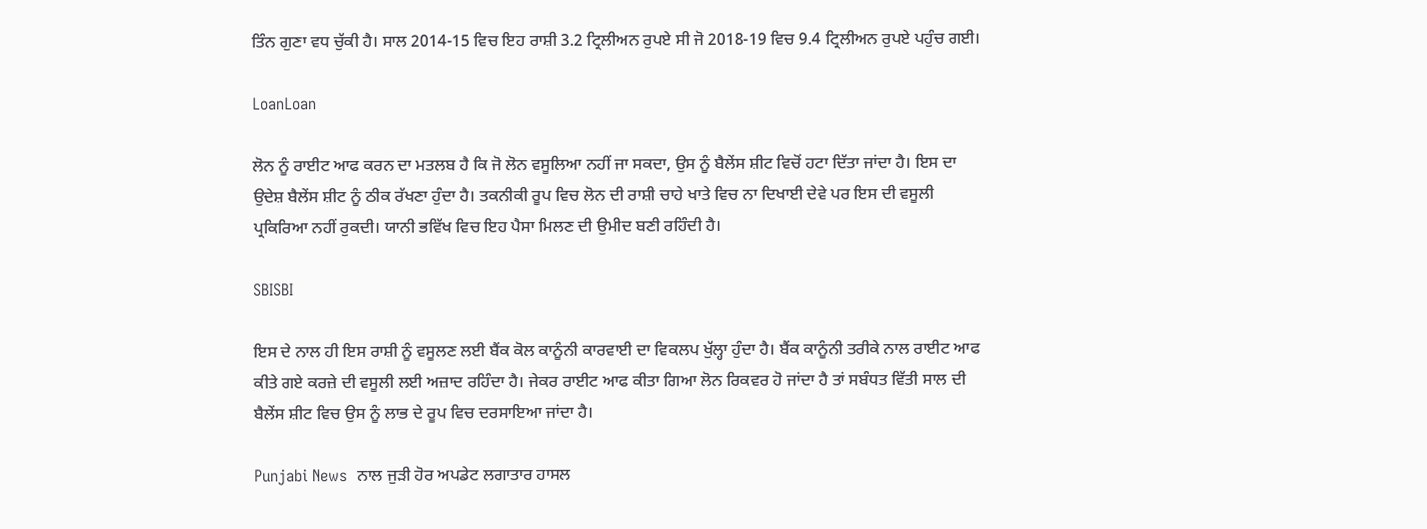ਤਿੰਨ ਗੁਣਾ ਵਧ ਚੁੱਕੀ ਹੈ। ਸਾਲ 2014-15 ਵਿਚ ਇਹ ਰਾਸ਼ੀ 3.2 ਟ੍ਰਿਲੀਅਨ ਰੁਪਏ ਸੀ ਜੋ 2018-19 ਵਿਚ 9.4 ਟ੍ਰਿਲੀਅਨ ਰੁਪਏ ਪਹੁੰਚ ਗਈ।

LoanLoan

ਲੋਨ ਨੂੰ ਰਾਈਟ ਆਫ ਕਰਨ ਦਾ ਮਤਲਬ ਹੈ ਕਿ ਜੋ ਲੋਨ ਵਸੂਲਿਆ ਨਹੀਂ ਜਾ ਸਕਦਾ, ਉਸ ਨੂੰ ਬੈਲੇਂਸ ਸ਼ੀਟ ਵਿਚੋਂ ਹਟਾ ਦਿੱਤਾ ਜਾਂਦਾ ਹੈ। ਇਸ ਦਾ ਉਦੇਸ਼ ਬੈਲੇਂਸ ਸ਼ੀਟ ਨੂੰ ਠੀਕ ਰੱਖਣਾ ਹੁੰਦਾ ਹੈ। ਤਕਨੀਕੀ ਰੂਪ ਵਿਚ ਲੋਨ ਦੀ ਰਾਸ਼ੀ ਚਾਹੇ ਖਾਤੇ ਵਿਚ ਨਾ ਦਿਖਾਈ ਦੇਵੇ ਪਰ ਇਸ ਦੀ ਵਸੂਲੀ ਪ੍ਰਕਿਰਿਆ ਨਹੀਂ ਰੁਕਦੀ। ਯਾਨੀ ਭਵਿੱਖ ਵਿਚ ਇਹ ਪੈਸਾ ਮਿਲਣ ਦੀ ਉਮੀਦ ਬਣੀ ਰਹਿੰਦੀ ਹੈ।

SBISBI

ਇਸ ਦੇ ਨਾਲ ਹੀ ਇਸ ਰਾਸ਼ੀ ਨੂੰ ਵਸੂਲਣ ਲਈ ਬੈਂਕ ਕੋਲ ਕਾਨੂੰਨੀ ਕਾਰਵਾਈ ਦਾ ਵਿਕਲਪ ਖੁੱਲ੍ਹਾ ਹੁੰਦਾ ਹੈ। ਬੈਂਕ ਕਾਨੂੰਨੀ ਤਰੀਕੇ ਨਾਲ ਰਾਈਟ ਆਫ ਕੀਤੇ ਗਏ ਕਰਜ਼ੇ ਦੀ ਵਸੂਲੀ ਲਈ ਅਜ਼ਾਦ ਰਹਿੰਦਾ ਹੈ। ਜੇਕਰ ਰਾਈਟ ਆਫ ਕੀਤਾ ਗਿਆ ਲੋਨ ਰਿਕਵਰ ਹੋ ਜਾਂਦਾ ਹੈ ਤਾਂ ਸਬੰਧਤ ਵਿੱਤੀ ਸਾਲ ਦੀ ਬੈਲੇਂਸ ਸ਼ੀਟ ਵਿਚ ਉਸ ਨੂੰ ਲਾਭ ਦੇ ਰੂਪ ਵਿਚ ਦਰਸਾਇਆ ਜਾਂਦਾ ਹੈ।

Punjabi News  ਨਾਲ ਜੁੜੀ ਹੋਰ ਅਪਡੇਟ ਲਗਾਤਾਰ ਹਾਸਲ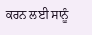ਕਰਨ ਲਈ ਸਾਨੂੰ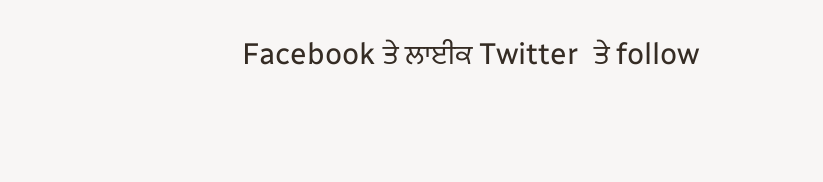Facebook ਤੇ ਲਾਈਕ Twitter  ਤੇ follow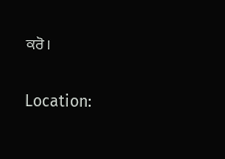ਕਰੋ।

Location: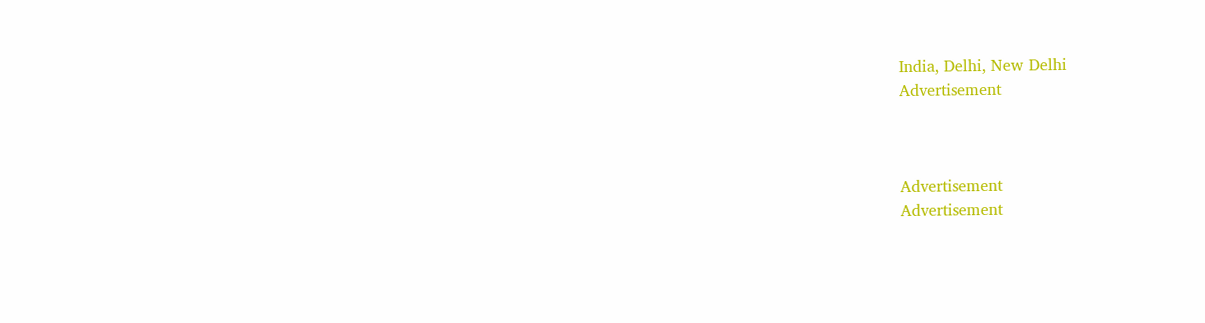India, Delhi, New Delhi
Advertisement



Advertisement
Advertisement